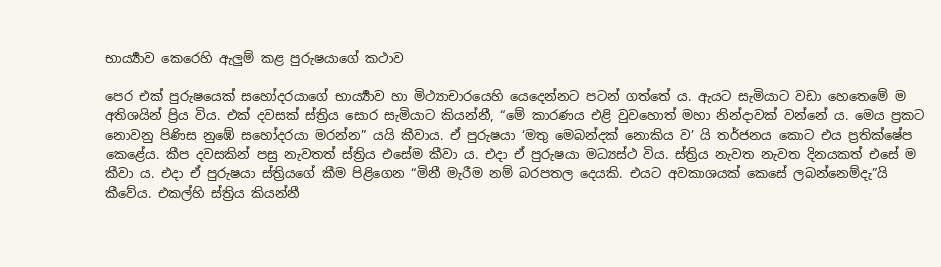භාර්‍ය්‍යාව කෙරෙහි ඇලුම් කළ පුරුෂයාගේ කථාව

පෙර එක් පුරුෂයෙක් සහෝදරයාගේ භාර්‍ය්‍යාව හා මිථ්‍යාචාරයෙහි යෙදෙන්නට පටන් ගත්තේ ය. ඇයට සැමියාට වඩා හෙතෙමේ ම අතිශයින් ප්‍රිය විය. එක් දවසක් ස්ත්‍රිය සොර සැමියාට කියන්නී, “මේ කාරණය එළි වුවහොත් මහා නින්දාවක් වන්නේ ය. මෙය ප්‍ර‍කට නොවනු පිණිස නුඹේ සහෝදරයා මරන්න” යයි කීවාය. ඒ පුරුෂයා ‘මතු මෙබන්දක් නොකිය ව’ යි තර්ජනය කොට එය ප්‍ර‍තික්ෂේප කෙළේය. කීප දවසකින් පසු නැවතත් ස්ත්‍රිය එසේම කීවා ය. එදා ඒ පුරුෂයා මධ්‍යස්ථ විය. ස්ත්‍රිය නැවත නැවත දිනයකත් එසේ ම කීවා ය. එදා ඒ පුරුෂයා ස්ත්‍රියගේ කීම පිළිගෙන “මිනී මැරීම නම් බරපතල දෙයකි. එයට අවකාශයක් කෙසේ ලබන්නෙම්දැ”යි කීවේය. එකල්හි ස්ත්‍රිය කියන්නී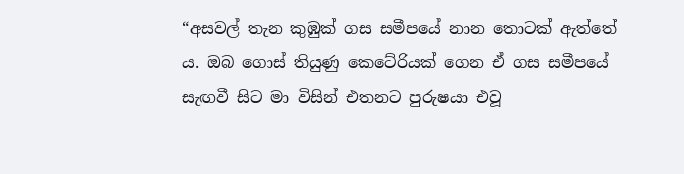“අසවල් තැන කුඹුක් ගස සමීපයේ නාන තොටක් ඇත්තේ ය. ඔබ ගොස් තියුණු කෙටේරියක් ගෙන ඒ ගස සමීපයේ සැඟවී සිට මා විසින් එතනට පුරුෂයා එවූ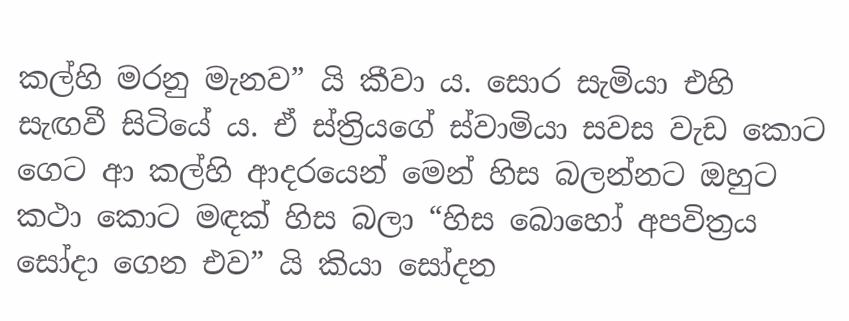කල්හි මරනු මැනව” යි කීවා ය. සොර සැමියා එහි සැඟවී සිටියේ ය. ඒ ස්ත්‍රියගේ ස්වාමියා සවස වැඩ කොට ගෙට ආ කල්හි ආදරයෙන් මෙන් හිස බලන්නට ඔහුට කථා කොට මඳක් හිස බලා “හිස බොහෝ අපවිත්‍ර‍ය සෝදා ගෙන එව” යි කියා සෝදන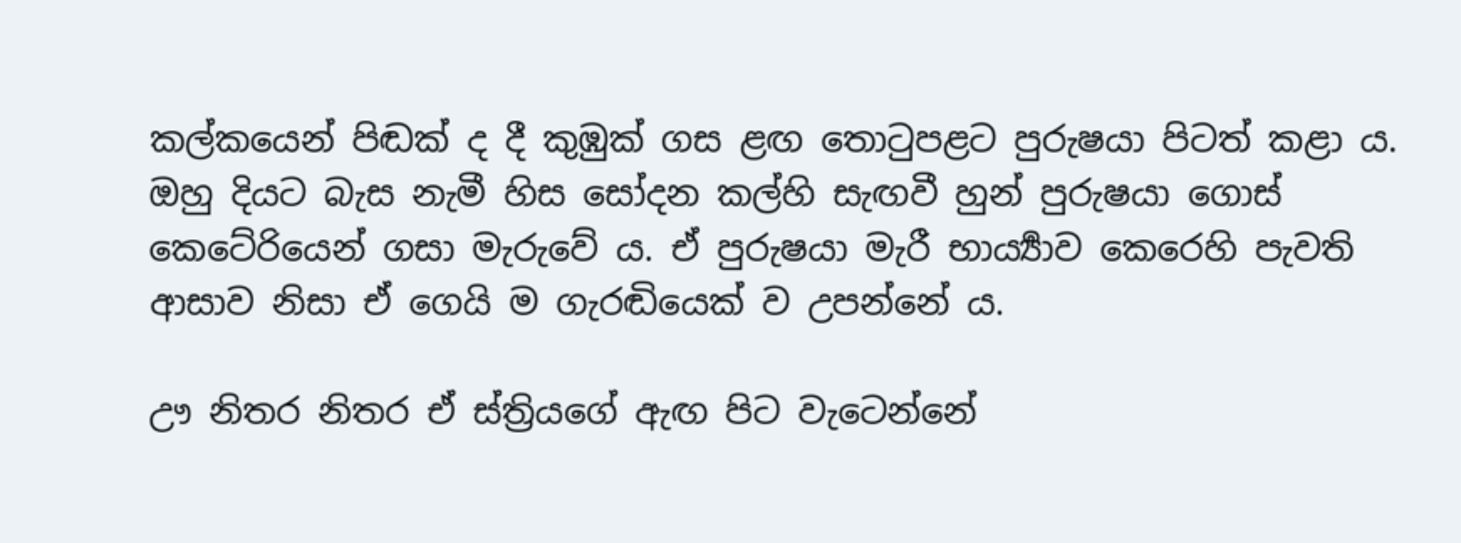කල්කයෙන් පිඬක් ද දී කුඹුක් ගස ළඟ තොටුපළට පුරුෂයා පිටත් කළා ය. ඔහු දියට බැස නැමී හිස සෝදන කල්හි සැඟවී හුන් පුරුෂයා ගොස් කෙටේරියෙන් ගසා මැරුවේ ය. ඒ පුරුෂයා මැරී භාර්‍ය්‍යාව කෙරෙහි පැවති ආසාව නිසා ඒ ගෙයි ම ගැරඬියෙක් ව උපන්නේ ය.

ඌ නිතර නිතර ඒ ස්ත්‍රියගේ ඇඟ පිට වැටෙන්නේ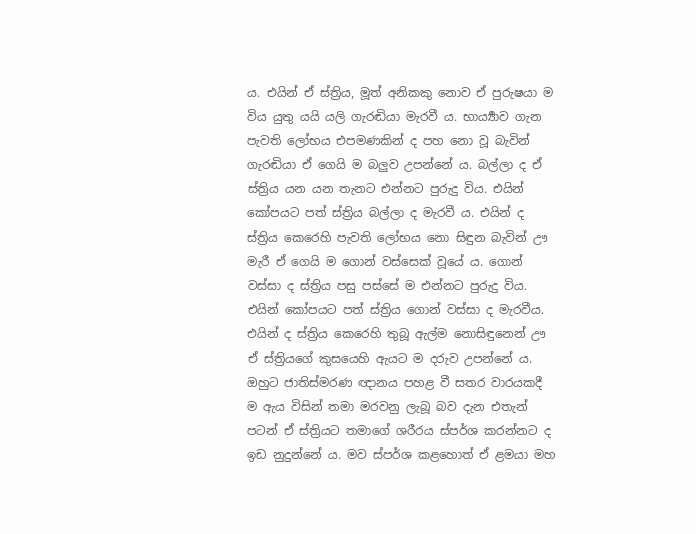ය. එයින් ඒ ස්ත්‍රිය, මූත් අනිකකු නොව ඒ පුරුෂයා ම විය යුතු යයි යලි ගැරඬියා මැරවී ය. භාර්‍ය්‍යාව ගැන පැවති ලෝභය එපමණකින් ද පහ නො වූ බැවින් ගැරඬියා ඒ ගෙයි ම බලුව උපන්නේ ය. බල්ලා ද ඒ ස්ත්‍රිය යන යන තැනට එන්නට පුරුදු විය. එයින් කෝපයට පත් ස්ත්‍රිය බල්ලා ද මැරවී ය. එයින් ද ස්ත්‍රිය කෙරෙහි පැවති ලෝභය නො සිඳුන බැවින් ඌ මැරී ඒ ගෙයි ම ගොන් වස්සෙක් වූයේ ය. ගොන් වස්සා ද ස්ත්‍රිය පසු පස්සේ ම එන්නට පුරුදු විය. එයින් කෝපයට පත් ස්ත්‍රිය ගොන් වස්සා ද මැරවීය. එයින් ද ස්ත්‍රිය කෙරෙහි තුබූ ඇල්ම නොසිඳුනෙන් ඌ ඒ ස්ත්‍රියගේ කුසයෙහි ඇයට ම දරුව උපන්නේ ය. ඔහුට ජාතිස්මරණ ඥානය පහළ වී සතර වාරයකදී ම ඇය විසින් තමා මරවනු ලැබූ බව දැන එතැන් පටන් ඒ ස්ත්‍රියට තමාගේ ශරීරය ස්පර්ශ කරන්නට ද ඉඩ නුදුන්නේ ය. මව ස්පර්ශ කළහොත් ඒ ළමයා මහ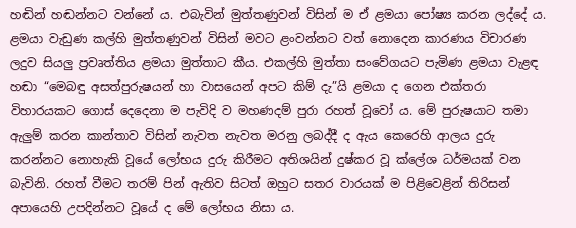හඬින් හඬන්නට වන්නේ ය. එබැවින් මුත්තණුවන් විසින් ම ඒ ළමයා පෝෂ්‍ය කරන ලද්දේ ය. ළමයා වැඩුණ කල්හි මුත්තණුවන් විසින් මවට ළංවන්නට වත් නොදෙන කාරණය විචාරණ ලදුව සියලු ප්‍ර‍වෘත්තිය ළමයා මුත්තාට කීය. එකල්හි මුත්තා සංවේගයට පැමිණ ළමයා වැළඳ හඬා “මෙබඳු අසත්පුරුෂයන් හා වාසයෙන් අපට කිම් දැ”යි ළමයා ද ගෙන එක්තරා විහාරයකට ගොස් දෙදෙනා ම පැවිදි ව මහණදම් පුරා රහත් වූවෝ ය. මේ පුරුෂයාට තමා ඇලුම් කරන කාන්තාව විසින් නැවත නැවත මරනු ලබද්දී ද ඇය කෙරෙහි ආලය දුරු කරන්නට නොහැකි වූයේ ලෝභය දුරු කිරීමට අතිශයින් දුෂ්කර වූ ක්ලේශ ධර්මයක් වන බැවිනි. රහත් වීමට තරම් පින් ඇතිව සිටත් ඔහුට සතර වාරයක් ම පිළිවෙළින් තිරිසන් අපායෙහි උපදින්නට වූයේ ද මේ ලෝභය නිසා ය.